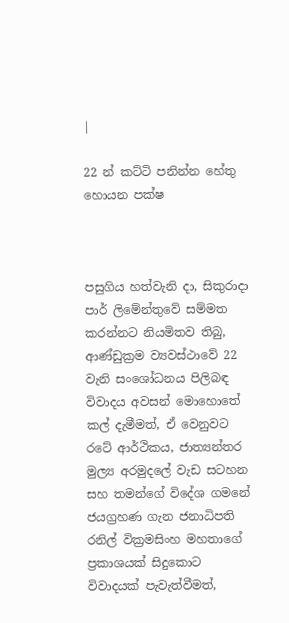|

22 න් කට්ටි පනින්න හේතු හොයන පක්ෂ



පසුගිය හත්වැනි දා, සිකුරාදා පාර් ලිමේන්තුවේ සම්මත කරන්නට නියමිතව තිබු, ආණ්ඩුක්‍රම ව්‍යවස්ථාවේ 22 වැනි සංශෝධනය පිලිබඳ විවාදය අවසන් මොහොතේ කල් දැමීමත්, ඒ වෙනුවට රටේ ආර්ථිකය, ජාත්‍යන්තර මුල්‍ය අරමුදලේ වැඩ සටහන සහ තමන්ගේ විදේශ ගමනේ ජයග්‍රහණ ගැන ජනාධිපති රනිල් වික්‍රමසිංහ මහතාගේ ප්‍රකාශයක් සිදුකොට විවාදයක් පැවැත්වීමත්,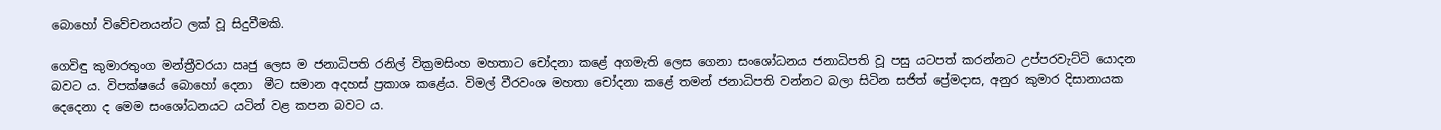බොහෝ විවේචනයන්ට ලක් වූ සිදුවීමකි.

ගෙවිඳු කුමාරතුංග මන්ත්‍රීවරයා ඍජු ලෙස ම ජනාධිපති රනිල් වික්‍රමසිංහ මහතාට චෝදනා කළේ අගමැති ලෙස ගෙනා සංශෝධනය ජනාධිපති වූ පසු යටපත් කරන්නට උප්පරවැට්ටි යොදන බවට ය. විපක්ෂයේ බොහෝ දෙනා  මීට සමාන අදහස් ප්‍රකාශ කළේය. විමල් වීරවංශ මහතා චෝදනා කළේ තමන් ජනාධිපති වන්නට බලා සිටින සජිත් ප්‍රේමදාස, අනුර කුමාර දිසානායක දෙදෙනා ද මෙම සංශෝධනයට යටින් වළ කපන බවට ය.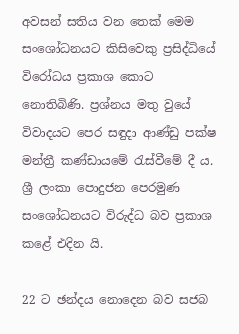අවසන් සතිය වන තෙක් මෙම සංශෝධනයට කිසිවෙකු ප්‍රසිද්ධියේ විරෝධය ප්‍රකාශ කොට නොතිබිණි. ප්‍රශ්නය මතු වුයේ විවාදයට පෙර සඳුදා ආණ්ඩු පක්ෂ මන්ත්‍රී කණ්ඩායමේ රැස්වීමේ දී ය. ශ්‍රී ලංකා පොදුජන පෙරමුණ සංශෝධනයට විරුද්ධ බව ප්‍රකාශ කළේ එදින යි.

22 ට ඡන්දය නොදෙන බව සජබ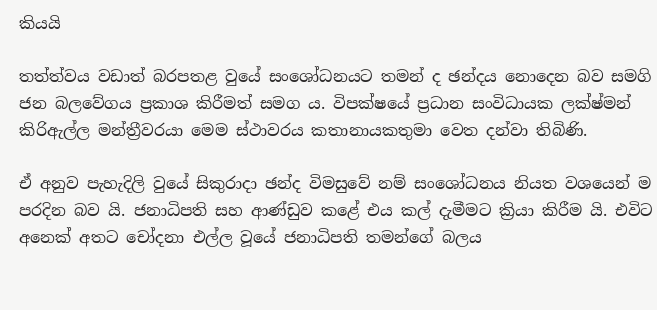කියයි

තත්ත්වය වඩාත් බරපතළ වුයේ සංශෝධනයට තමන් ද ඡන්දය නොදෙන බව සමගි ජන බලවේගය ප්‍රකාශ කිරීමත් සමග ය. විපක්ෂයේ ප්‍රධාන සංවිධායක ලක්ෂ්මන් කිරිඇල්ල මන්ත්‍රීවරයා මෙම ස්ථාවරය කතානායකතුමා වෙත දන්වා තිබිණි.

ඒ අනුව පැහැදිලි වුයේ සිකුරාදා ඡන්ද විමසුවේ නම් සංශෝධනය නියත වශයෙන් ම පරදින බව යි. ජනාධිපති සහ ආණ්ඩුව කළේ එය කල් දැමීමට ක්‍රියා කිරීම යි. එවිට අනෙක් අතට චෝදනා එල්ල වූයේ ජනාධිපති තමන්ගේ බලය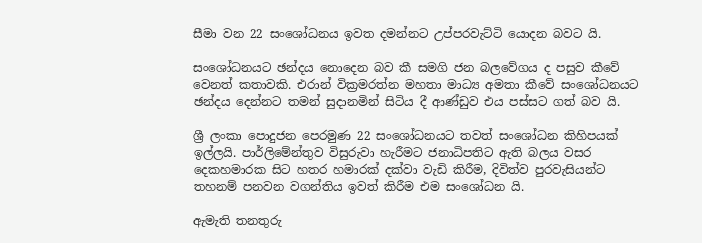සීමා වන 22 සංශෝධනය ඉවත දමන්නට උප්පරවැට්ටි යොදන බවට යි.

සංශෝධනයට ඡන්දය නොදෙන බව කී සමගි ජන බලවේගය ද පසුව කීවේ වෙනත් කතාවකි. එරාන් වික්‍රමරත්න මහතා මාධ්‍ය අමතා කීවේ සංශෝධනයට ඡන්දය දෙන්නට තමන් සුදානමින් සිටිය දී ආණ්ඩුව එය පස්සට ගත් බව යි.

ශ්‍රී ලංකා පොදුජන පෙරමුණ 22 සංශෝධනයට තවත් සංශෝධන කිහිපයක් ඉල්ලයි. පාර්ලිමේන්තුව විසුරුවා හැරීමට ජනාධිපතිට ඇති බලය වසර දෙකහමාරක සිට හතර හමාරක් දක්වා වැඩි කිරීම, දිවිත්ව පුරවැසියන්ට තහනම් පනවන වගන්තිය ඉවත් කිරීම එම සංශෝධන යි.

ඇමැති තනතුරු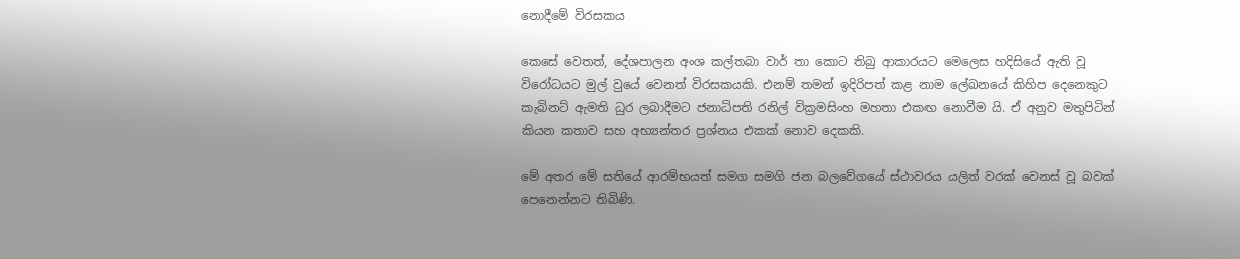නොදීමේ විරසකය

කෙසේ වෙතත්, දේශපාලන අංශ කල්තබා වාර් තා කොට තිබු ආකාරයට මෙලෙස හදිසියේ ඇති වූ විරෝධයට මුල් වුයේ වෙනත් විරසකයකි. එනම් තමන් ඉදිරිපත් කළ නාම ලේඛනයේ කිහිප දෙනෙකුට කැබිනට් ඇමති ධුර ලබාදීමට ජනාධිපති රනිල් වික්‍රමසිංහ මහතා එකඟ නොවීම යි. ඒ අනුව මතුපිටින් කියන කතාව සහ අභ්‍යන්තර ප්‍රශ්නය එකක් නොව දෙකකි.

මේ අතර මේ සතියේ ආරම්භයත් සමග සමගි ජන බලවේගයේ ස්ථාවරය යලිත් වරක් වෙනස් වූ බවක් පෙනෙන්නට තිබිණි.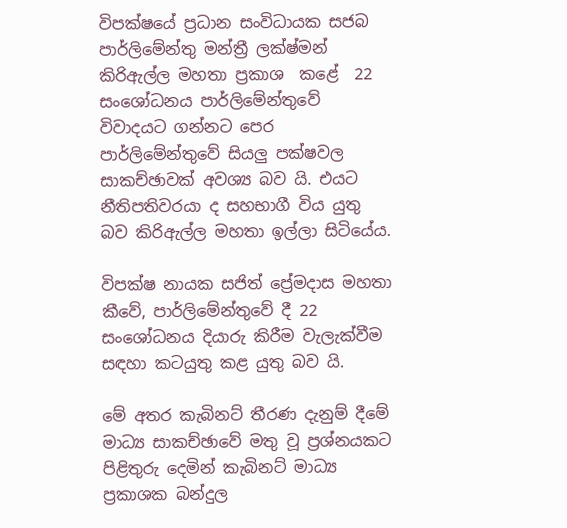විපක්ෂයේ ප්‍රධාන සංවිධායක සජබ පාර්ලිමේන්තු මන්ත්‍රී ලක්ෂ්මන් කිරිඇල්ල මහතා ප්‍රකාශ  කළේ  22 සංශෝධනය පාර්ලිමේන්තුවේ විවාදයට ගන්නට පෙර පාර්ලිමේන්තුවේ සියලු පක්ෂවල සාකච්ඡාවක් අවශ්‍ය බව යි. එයට නීතිපතිවරයා ද සහභාගී විය යුතු බව කිරිඇල්ල මහතා ඉල්ලා සිටියේය.

විපක්ෂ නායක සජිත් ප්‍රේමදාස මහතා කීවේ, පාර්ලිමේන්තුවේ දී 22 සංශෝධනය දියාරු කිරීම වැලැක්වීම සඳහා කටයුතු කළ යුතු බව යි.

මේ අතර කැබිනට් තීරණ දැනුම් දීමේ මාධ්‍ය සාකච්ඡාවේ මතු වූ ප්‍රශ්නයකට පිළිතුරු දෙමින් කැබිනට් මාධ්‍ය ප්‍රකාශක බන්දුල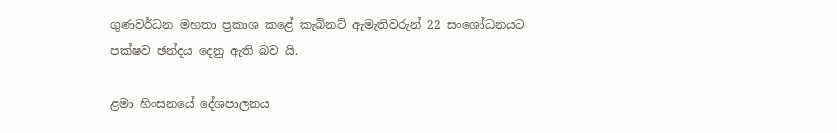ගුණවර්ධන මහතා ප්‍රකාශ කළේ කැබිනට් ඇමැතිවරුන් 22 සංශෝධනයට පක්ෂව ඡන්දය දෙනු ඇති බව යි.

ළමා හිංසනයේ දේශපාලනය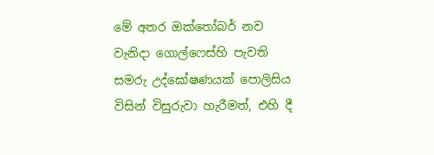මේ අතර ඔක්තෝබර් නව වැනිදා ගොල්ෆෙස්හි පැවති සමරු උද්ඝෝෂණයක් පොලිසිය විසින් විසුරුවා හැරීමත්, එහි දී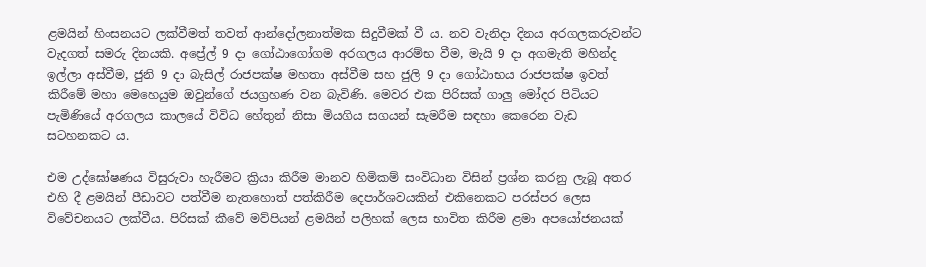ළමයින් හිංසනයට ලක්වීමත් තවත් ආන්දෝලනාත්මක සිදුවීමක් වී ය. නව වැනිදා දිනය අරගලකරුවන්ට වැදගත් සමරු දිනයකි. අප්‍රේල් 9 දා ගෝඨාගෝගම අරගලය ආරම්භ වීම, මැයි 9 දා අගමැති මහින්ද ඉල්ලා අස්වීම, ජුනි 9 දා බැසිල් රාජපක්ෂ මහතා අස්වීම සහ ජුලි 9 දා ගෝඨාභය රාජපක්ෂ ඉවත් කිරීමේ මහා මෙහෙයුම ඔවුන්ගේ ජයග්‍රහණ වන බැවිණි. මෙවර එක පිරිසක් ගාලු මෝදර පිටියට පැමිණියේ අරගලය කාලයේ විවිධ හේතුන් නිසා මියගිය සගයන් සැමරීම සඳහා කෙරෙන වැඩ සටහනකට ය.

එම උද්ඝෝෂණය විසුරුවා හැරීමට ක්‍රියා කිරීම මානව හිමිකම් සංවිධාන විසින් ප්‍රශ්න කරනු ලැබූ අතර එහි දී ළමයින් පීඩාවට පත්වීම නැතහොත් පත්කිරීම දෙපාර්ශවයකින් එකිනෙකට පරස්පර ලෙස විවේචනයට ලක්වීය. පිරිසක් කීවේ මව්පියන් ළමයින් පලිහක් ලෙස භාවිත කිරීම ළමා අපයෝජනයක්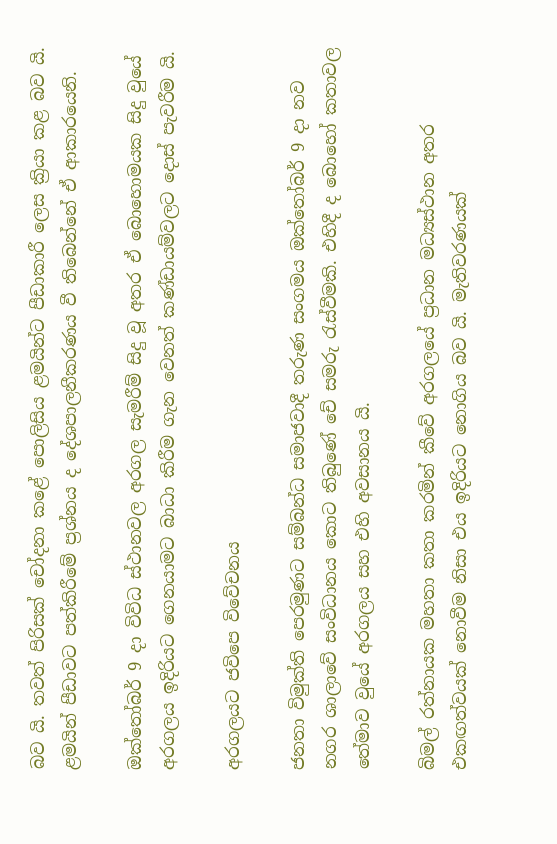බව යි. තවත් පිරිසක් චෝදනා කළේ පොලිසිය ළමයින්ට පීඩාකාරී ලෙස ක්‍රියා කළ බව යි. ළමයින් පීඩාවට පත්කිරීමේ ප්‍රශ්නය ද දේශපාලනීකරණය වී තිබෙන්නේ ඒ ආකාරයෙනි.

ඔක්තෝබර් 9 දා විවිධ ස්ථානවල අරගල සැමරීම් සිදු වූ අතර ඒ බොහොමයක සිදු වුයේ අරගලය ඉදිරියට ගෙනයාමට බාධා කිරීම ගැන වෙනත් කණ්ඩායම්වලට දොස් පැවරීම යි.

අරගලයට ජවිපෙ විවේචනය

ජනතා විමුක්ති පෙරමුණට සම්බන්ධ සමාජවාදී තරුණ සංගමය ඔක්තෝබර් 9 දා නව නගර ශාලාවේ සංවිධානය කොට තිබුණේ චේ සමරු රැස්වීමකි. එහිදී ද බොහෝ කතාවල තේමාව වුයේ අරගලය සහ එහි අවසානය යි.

බිමල් රත්නායක මහතා කතා කරමින් කීවේ අරගලයේ ප්‍රධාන මධ්‍යස්ථාන අතර එකඟත්වයක් නොවීම නිසා එය ඉදිරියට නොගිය බව යි. මැතිවරණයක්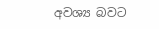අවශ්‍ය බවට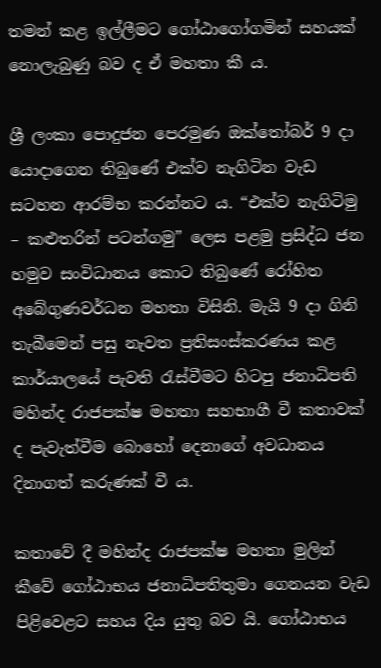තමන් කළ ඉල්ලීමට ගෝඨාගෝගමින් සහයක් නොලැබුණු බව ද ඒ මහතා කී ය.

ශ්‍රී ලංකා පොදුජන පෙරමුණ ඔක්තෝබර් 9 දා යොදාගෙන තිබුණේ එක්ව නැගිටින වැඩ සටහන ආරම්භ කරන්නට ය. “එක්ව නැගිටිමු – කළුතරින් පටන්ගමු” ලෙස පළමු ප්‍රසිද්ධ ජන හමුව සංවිධානය කොට තිබුණේ රෝහිත අබේගුණවර්ධන මහතා විසිනි. මැයි 9 දා ගිනි තැබීමෙන් පසු නැවත ප්‍රතිසංස්කරණය කළ කාර්යාලයේ පැවති රැස්වීමට හිටපු ජනාධිපති මහින්ද රාජපක්ෂ මහතා සහභාගී වී කතාවක් ද පැවැත්වීම බොහෝ දෙනාගේ අවධානය දිනාගත් කරුණක් වී ය.

කතාවේ දී මහින්ද රාජපක්ෂ මහතා මුලින් කීවේ ගෝඨාභය ජනාධිපතිතුමා ගෙනයන වැඩ පිළිවෙළට සහය දිය යුතු බව යි. ගෝඨාභය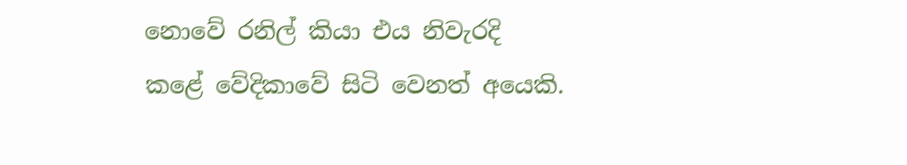නොවේ රනිල් කියා එය නිවැරදි කළේ වේදිකාවේ සිටි වෙනත් අයෙකි.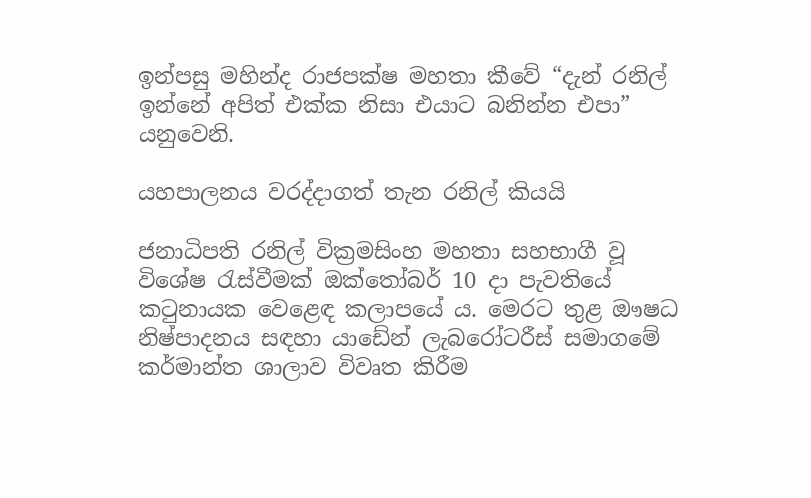ඉන්පසු මහින්ද රාජපක්ෂ මහතා කීවේ “දැන් රනිල් ඉන්නේ අපිත් එක්ක නිසා එයාට බනින්න එපා” යනුවෙනි.

යහපාලනය වරද්දාගත් තැන රනිල් කියයි

ජනාධිපති රනිල් වික්‍රමසිංහ මහතා සහභාගී වූ විශේෂ රැස්වීමක් ඔක්තෝබර් 10 දා පැවතියේ කටුනායක වෙළෙඳ කලාපයේ ය. මෙරට තුළ ඖෂධ නිෂ්පාදනය සඳහා යාඩේන් ලැබරෝටරීස් සමාගමේ කර්මාන්ත ශාලාව විවෘත කිරීම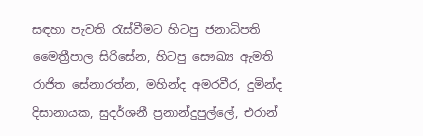සඳහා පැවති රැස්වීමට හිටපු ජනාධිපති මෛත්‍රීපාල සිරිසේන, හිටපු සෞඛ්‍ය ඇමති රාජිත සේනාරත්න, මහින්ද අමරවීර, දුමින්ද දිසානායක, සුදර්ශනී ප්‍රනාන්දුපුල්ලේ, එරාන්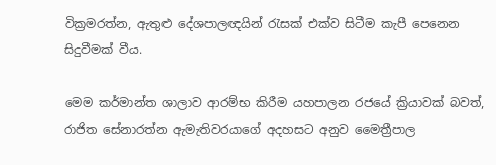වික්‍රමරත්න, ඇතුළු දේශපාලඥයින් රැසක් එක්ව සිටීම කැපී පෙනෙන සිදුවීමක් වීය.

මෙම කර්මාන්ත ශාලාව ආරම්භ කිරීම යහපාලන රජයේ ක්‍රියාවක් බවත්, රාජිත සේනාරත්න ඇමැතිවරයාගේ අදහසට අනුව මෛත්‍රීපාල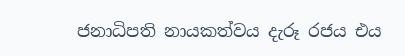ජනාධිපති නායකත්වය දැරූ රජය එය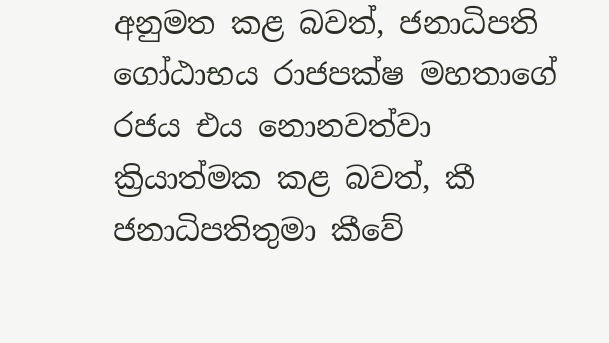අනුමත කළ බවත්, ජනාධිපති ගෝඨාභය රාජපක්ෂ මහතාගේ රජය එය නොනවත්වා ක්‍රියාත්මක කළ බවත්, කී ජනාධිපතිතුමා කීවේ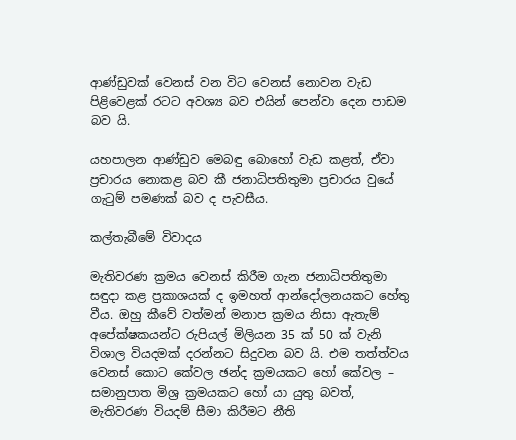ආණ්ඩුවක් වෙනස් වන විට වෙනස් නොවන වැඩ පිළිවෙළක් රටට අවශ්‍ය බව එයින් පෙන්වා දෙන පාඩම බව යි.

යහපාලන ආණ්ඩුව මෙබඳු බොහෝ වැඩ කළත්, ඒවා ප්‍රචාරය නොකළ බව කී ජනාධිපතිතුමා ප්‍රචාරය වුයේ ගැටුම් පමණක් බව ද පැවසීය.

කල්තැබීමේ විවාදය

මැතිවරණ ක්‍රමය වෙනස් කිරීම ගැන ජනාධිපතිතුමා සඳුදා කළ ප්‍රකාශයක් ද ඉමහත් ආන්දෝලනයකට හේතු වීය. ඔහු කීවේ වත්මන් මනාප ක්‍රමය නිසා ඇතැම් අපේක්ෂකයන්ට රුපියල් මිලියන 35 ක් 50 ක් වැනි විශාල වියදමක් දරන්නට සිදුවන බව යි. එම තත්ත්වය වෙනස් කොට කේවල ඡන්ද ක්‍රමයකට හෝ කේවල – සමානුපාත මිශ්‍ර ක්‍රමයකට හෝ යා යුතු බවත්, මැතිවරණ වියදම් සීමා කිරීමට නීති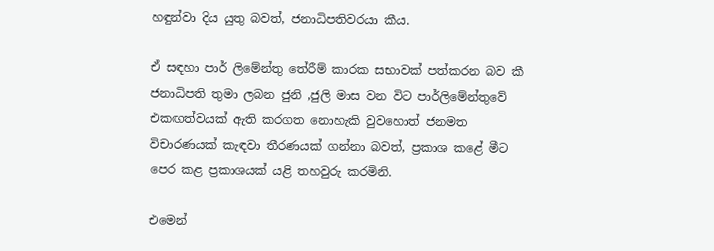හඳුන්වා දිය යුතු බවත්, ජනාධිපතිවරයා කීය.

ඒ සඳහා පාර් ලිමේන්තු තේරීම් කාරක සභාවක් පත්කරන බව කී ජනාධිපති තුමා ලබන ජුනි ,ජුලි මාස වන විට පාර්ලිමේන්තුවේ එකඟත්වයක් ඇති කරගත නොහැකි වුවහොත් ජනමත විචාරණයක් කැඳවා තීරණයක් ගන්නා බවත්, ප්‍රකාශ කළේ මීට පෙර කළ ප්‍රකාශයක් යළි තහවුරු කරමිනි.

එමෙන්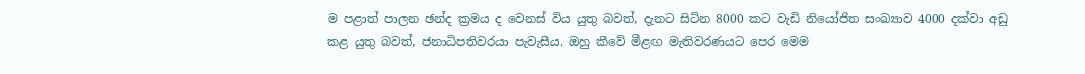ම පළාත් පාලන ඡන්ද ක්‍රමය ද වෙනස් විය යුතු බවත්, දැනට සිටින 8000 කට වැඩි නියෝජිත සංඛ්‍යාව 4000 දක්වා අඩු කළ යුතු බවත්, ජනාධිපතිවරයා පැවැසීය. ඔහු කීවේ මීළඟ මැතිවරණයට පෙර මෙම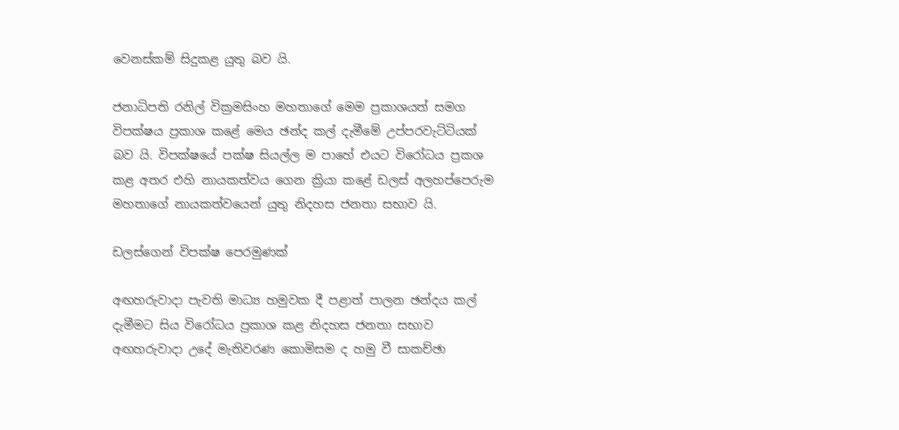වෙනස්කම් සිදුකළ යුතු බව යි.

ජනාධිපති රනිල් වික්‍රමසිංහ මහතාගේ මෙම ප්‍රකාශයත් සමග විපක්ෂය ප්‍රකාශ කළේ මෙය ඡන්ද කල් දැමීමේ උප්පරවැට්ටියක් බව යි. විපක්ෂයේ පක්ෂ සියල්ල ම පාහේ එයට විරෝධය ප්‍රකශ කළ අතර එහි නායකත්වය ගෙන ක්‍රියා කළේ ඩලස් අලහප්පෙරුම මහතාගේ නායකත්වයෙන් යුතු නිදහස ජනතා සභාව යි.

ඩලස්ගෙන් විපක්ෂ පෙරමුණක්

අඟහරුවාදා පැවති මාධ්‍ය හමුවක දී පළාත් පාලන ඡන්දය කල් දැමීමට සිය විරෝධය ප්‍රකාශ කළ නිදහස ජනතා සභාව අඟහරුවාදා උදේ මැතිවරණ කොමිසම ද හමු වී සාකච්ඡා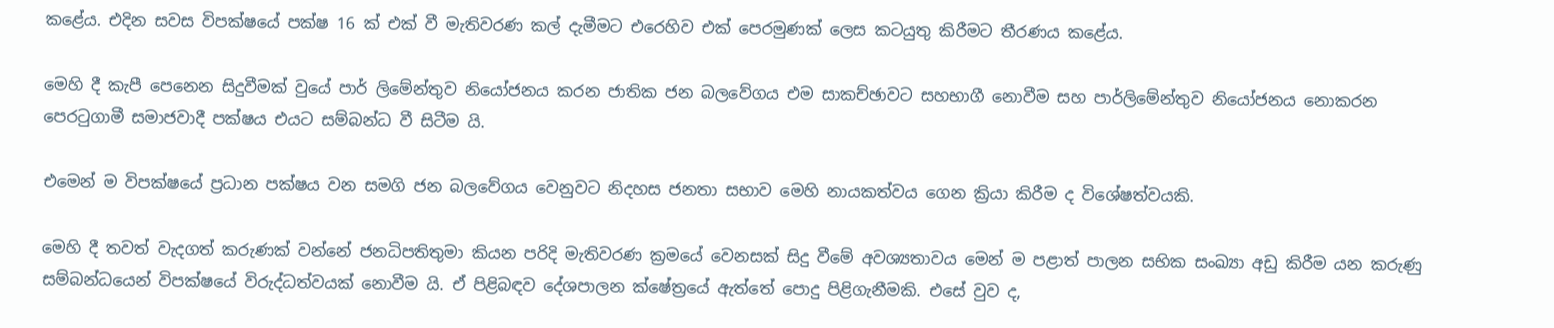කළේය. එදින සවස විපක්ෂයේ පක්ෂ 16 ක් එක් වී මැතිවරණ කල් දැමීමට එරෙහිව එක් පෙරමුණක් ලෙස කටයුතු කිරීමට තීරණය කළේය.

මෙහි දී කැපී පෙනෙන සිදුවීමක් වුයේ පාර් ලිමේන්තුව නියෝජනය කරන ජාතික ජන බලවේගය එම සාකච්ඡාවට සහභාගී නොවීම සහ පාර්ලිමේන්තුව නියෝජනය නොකරන පෙරටුගාමී සමාජවාදී පක්ෂය එයට සම්බන්ධ වී සිටීම යි.

එමෙන් ම විපක්ෂයේ ප්‍රධාන පක්ෂය වන සමගි ජන බලවේගය වෙනුවට නිදහස ජනතා සභාව මෙහි නායකත්වය ගෙන ක්‍රියා කිරීම ද විශේෂත්වයකි.

මෙහි දී තවත් වැදගත් කරුණක් වන්නේ ජනධිපතිතුමා කියන පරිදි මැතිවරණ ක්‍රමයේ වෙනසක් සිදු වීමේ අවශ්‍යතාවය මෙන් ම පළාත් පාලන සභික සංඛ්‍යා අඩු කිරීම යන කරුණු සම්බන්ධයෙන් විපක්ෂයේ විරුද්ධත්වයක් නොවීම යි. ඒ පිළිබඳව දේශපාලන ක්ෂේත්‍රයේ ඇත්තේ පොදු පිළිගැනීමකි. එසේ වුව ද,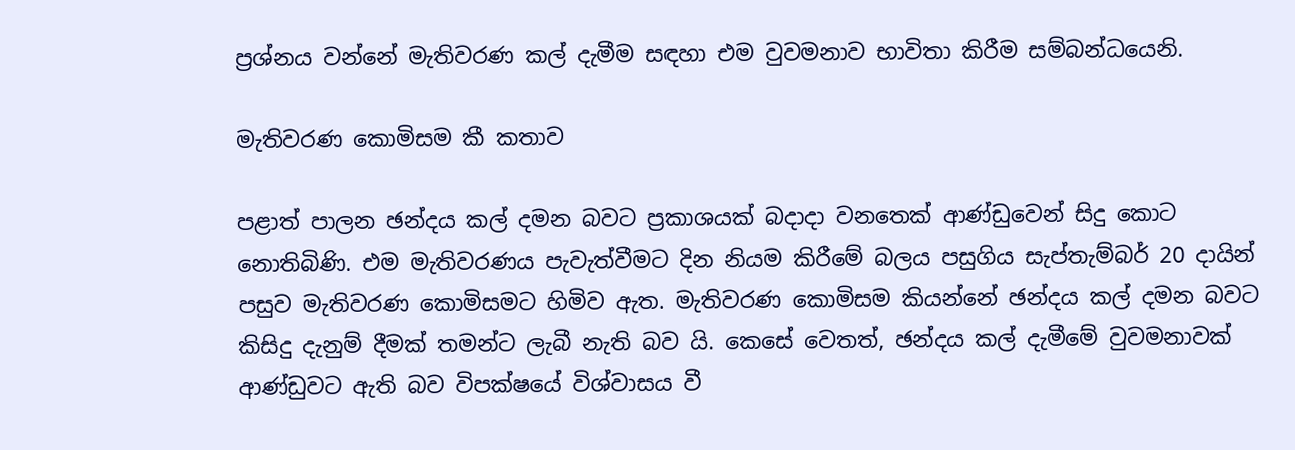ප්‍රශ්නය වන්නේ මැතිවරණ කල් දැමීම සඳහා එම වුවමනාව භාවිතා කිරීම සම්බන්ධයෙනි.

මැතිවරණ කොමිසම කී කතාව

පළාත් පාලන ඡන්දය කල් දමන බවට ප්‍රකාශයක් බදාදා වනතෙක් ආණ්ඩුවෙන් සිදු කොට නොතිබිණි. එම මැතිවරණය පැවැත්වීමට දින නියම කිරීමේ බලය පසුගිය සැප්තැම්බර් 20 දායින් පසුව මැතිවරණ කොමිසමට හිමිව ඇත. මැතිවරණ කොමිසම කියන්නේ ඡන්දය කල් දමන බවට කිසිදු දැනුම් දීමක් තමන්ට ලැබී නැති බව යි. කෙසේ වෙතත්, ඡන්දය කල් දැමීමේ වුවමනාවක් ආණ්ඩුවට ඇති බව විපක්ෂයේ විශ්වාසය වී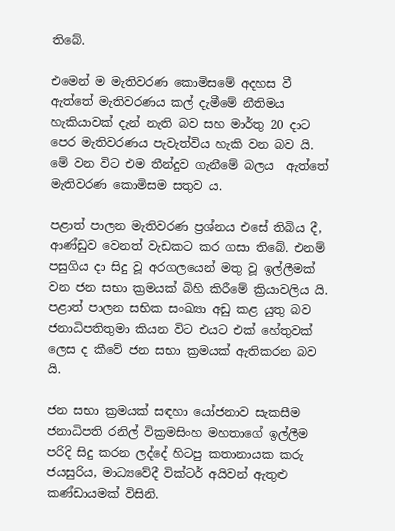තිබේ.

එමෙන් ම මැතිවරණ කොමිසමේ අදහස වී ඇත්තේ මැතිවරණය කල් දැමීමේ නීතිමය හැකියාවක් දැන් නැති බව සහ මාර්තු 20 දාට පෙර මැතිවරණය පැවැත්විය හැකි වන බව යි. මේ වන විට එම තීන්දුව ගැනීමේ බලය  ඇත්තේ මැතිවරණ කොමිසම සතුව ය.

පළාත් පාලන මැතිවරණ ප්‍රශ්නය එසේ තිබිය දී, ආණ්ඩුව වෙනත් වැඩකට කර ගසා තිබේ. එනම් පසුගිය දා සිදු වූ අරගලයෙන් මතු වූ ඉල්ලීමක් වන ජන සභා ක්‍රමයක් බිහි කිරීමේ ක්‍රියාවලිය යි. පළාත් පාලන සභික සංඛ්‍යා අඩු කළ යුතු බව ජනාධිපතිතුමා කියන විට එයට එක් හේතුවක් ලෙස ද කීවේ ජන සභා ක්‍රමයක් ඇතිකරන බව යි.

ජන සභා ක්‍රමයක් සඳහා යෝජනාව සැකසීම ජනාධිපති රනිල් වික්‍රමසිංහ මහතාගේ ඉල්ලීම පරිදි සිදු කරන ලද්දේ හිටපු කතානායක කරු ජයසුරිය, මාධ්‍යවේදී වික්ටර් අයිවන් ඇතුළු කණ්ඩායමක් විසිනි.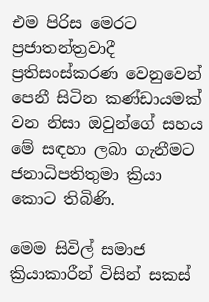එම පිරිස මෙරට ප්‍රජාතන්ත්‍රවාදී ප්‍රතිසංස්කරණ වෙනුවෙන් පෙනී සිටින කණ්ඩායමක් වන නිසා ඔවුන්ගේ සහය මේ සඳහා ලබා ගැනීමට ජනාධිපතිතුමා ක්‍රියා කොට තිබිණි.

මෙම සිවිල් සමාජ ක්‍රියාකාරීන් විසින් සකස්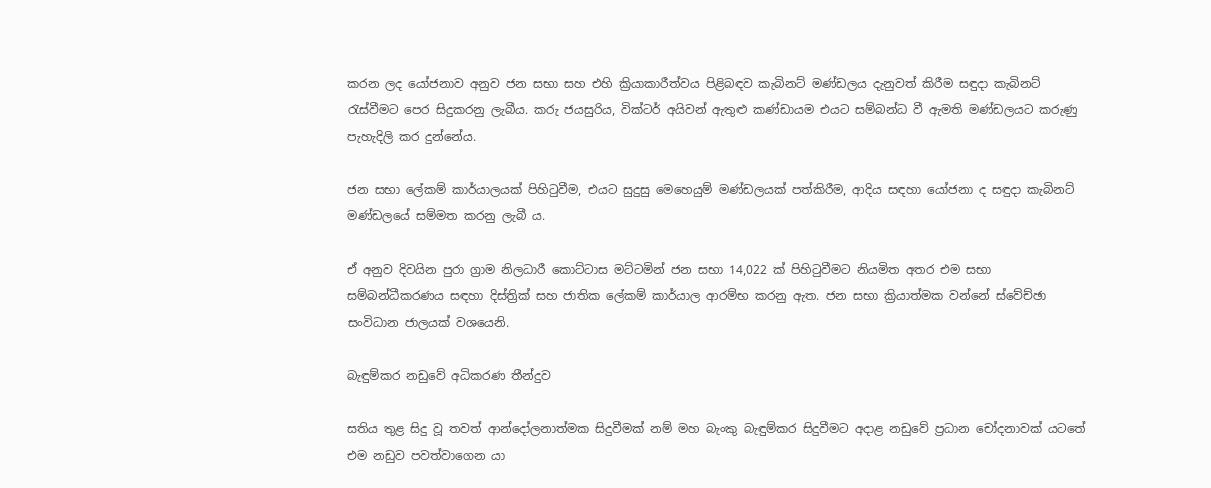කරන ලද යෝජනාව අනුව ජන සභා සහ එහි ක්‍රියාකාරීත්වය පිළිබඳව කැබිනට් මණ්ඩලය දැනුවත් කිරීම සඳුදා කැබිනට් රැස්වීමට පෙර සිදුකරනු ලැබීය. කරු ජයසුරිය, වික්ටර් අයිවන් ඇතුළු කණ්ඩායම එයට සම්බන්ධ වී ඇමති මණ්ඩලයට කරුණු පැහැදිලි කර දුන්නේය.

ජන සභා ලේකම් කාර්යාලයක් පිහිටුවීම, එයට සුදුසු මෙහෙයුම් මණ්ඩලයක් පත්කිරීම, ආදිය සඳහා යෝජනා ද සඳුදා කැබිනට් මණ්ඩලයේ සම්මත කරනු ලැබී ය.

ඒ අනුව දිවයින පුරා ග්‍රාම නිලධාරී කොට්ටාස මට්ටමින් ජන සභා 14,022 ක් පිහිටුවීමට නියමිත අතර එම සභා සම්බන්ධීකරණය සඳහා දිස්ත්‍රික් සහ ජාතික ලේකම් කාර්යාල ආරම්භ කරනු ඇත. ජන සභා ක්‍රියාත්මක වන්නේ ස්වේච්ඡා සංවිධාන ජාලයක් වශයෙනි.

බැඳුම්කර නඩුවේ අධිකරණ තීන්දුව

සතිය තුළ සිදු වූ තවත් ආන්දෝලනාත්මක සිදුවීමක් නම් මහ බැංකු බැඳුම්කර සිදුවීමට අදාළ නඩුවේ ප්‍රධාන චෝදනාවක් යටතේ එම නඩුව පවත්වාගෙන යා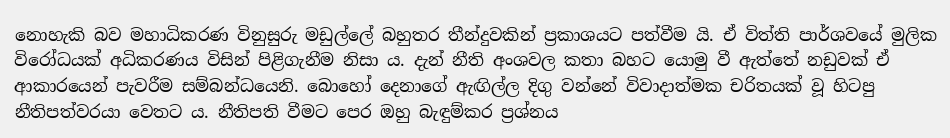නොහැකි බව මහාධිකරණ විනුසුරු මඩුල්ලේ බහුතර තීන්දුවකින් ප්‍රකාශයට පත්වීම යි. ඒ විත්ති පාර්ශවයේ මුලික විරෝධයක් අධිකරණය විසින් පිළිගැනීම නිසා ය. දැන් නීති අංශවල කතා බහට යොමු වී ඇත්තේ නඩුවක් ඒ ආකාරයෙන් පැවරීම සම්බන්ධයෙනි. බොහෝ දෙනාගේ ඇඟිල්ල දිගු වන්නේ විවාදාත්මක චරිතයක් වූ හිටපු නීතිපත්වරයා වෙතට ය. නීතිපති වීමට පෙර ඔහු බැඳුම්කර ප්‍රශ්නය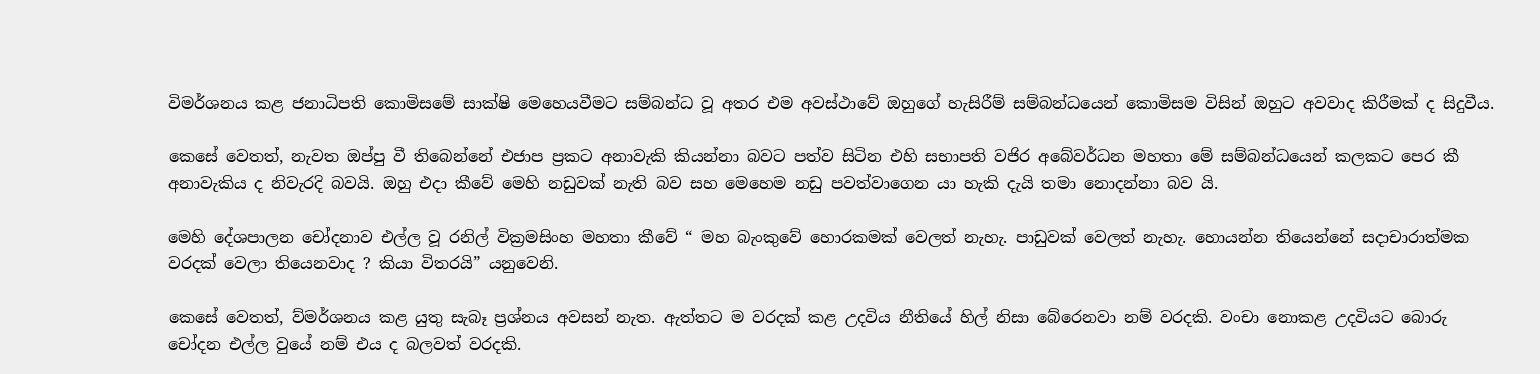විමර්ශනය කළ ජනාධිපති කොමිසමේ සාක්ෂි මෙහෙයවීමට සම්බන්ධ වූ අතර එම අවස්ථාවේ ඔහුගේ හැසිරීම් සම්බන්ධයෙන් කොමිසම විසින් ඔහුට අවවාද කිරීමක් ද සිදුවීය.

කෙසේ වෙතත්, නැවත ඔප්පු වී තිබෙන්නේ එජාප ප්‍රකට අනාවැකි කියන්නා බවට පත්ව සිටින එහි සභාපති වජිර අබේවර්ධන මහතා මේ සම්බන්ධයෙන් කලකට පෙර කී අනාවැකිය ද නිවැරදි බවයි. ඔහු එදා කීවේ මෙහි නඩුවක් නැති බව සහ මෙහෙම නඩු පවත්වාගෙන යා හැකි දැයි තමා නොදන්නා බව යි.

මෙහි දේශපාලන චෝදනාව එල්ල වූ රනිල් වික්‍රමසිංහ මහතා කීවේ “ මහ බැංකුවේ හොරකමක් වෙලත් නැහැ. පාඩුවක් වෙලත් නැහැ. හොයන්න තියෙන්නේ සදාචාරාත්මක වරදක් වෙලා තියෙනවාද ? කියා විතරයි” යනුවෙනි.

කෙසේ වෙතත්, ව්මර්ශනය කළ යුතු සැබෑ ප්‍රශ්නය අවසන් නැත. ඇත්තට ම වරදක් කළ උදවිය නීතියේ හිල් නිසා බේරෙනවා නම් වරදකි. වංචා නොකළ උදවියට බොරු චෝදන එල්ල වුයේ නම් එය ද බලවත් වරදකි.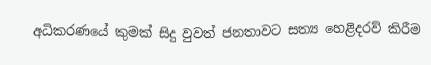අධිකරණයේ කුමක් සිදු වුවත් ජනතාවට සත්‍ය හෙළිදරව් කිරීම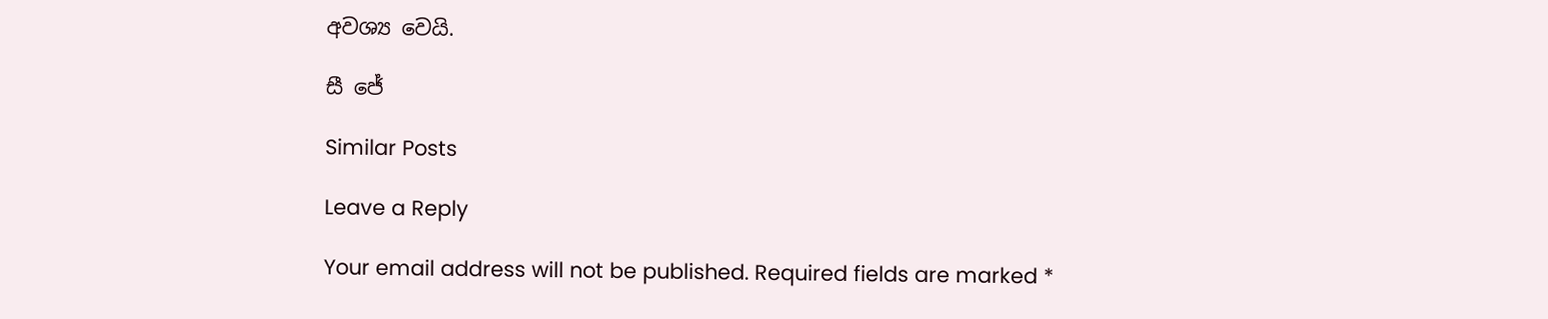අවශ්‍ය වෙයි.

සී ජේ

Similar Posts

Leave a Reply

Your email address will not be published. Required fields are marked *